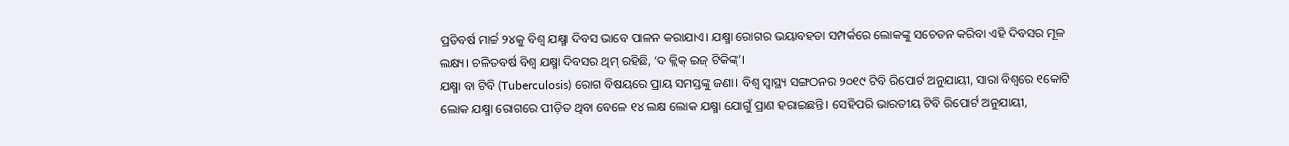ପ୍ରତିବର୍ଷ ମାର୍ଚ୍ଚ ୨୪କୁ ବିଶ୍ୱ ଯକ୍ଷ୍ମା ଦିବସ ଭାବେ ପାଳନ କରାଯାଏ। ଯକ୍ଷ୍ମା ରୋଗର ଭୟାବହତା ସମ୍ପର୍କରେ ଲୋକଙ୍କୁ ସଚେତନ କରିବା ଏହି ଦିବସର ମୂଳ ଲକ୍ଷ୍ୟ। ଚଳିତବର୍ଷ ବିଶ୍ୱ ଯକ୍ଷ୍ମା ଦିବସର ଥିମ୍ ରହିଛି, ‘ଦ କ୍ଲିକ୍ ଇଜ୍ ଟିକିଙ୍କ୍’।
ଯକ୍ଷ୍ମା ବା ଟିବି (Tuberculosis) ରୋଗ ବିଷୟରେ ପ୍ରାୟ ସମସ୍ତଙ୍କୁ ଜଣା। ବିଶ୍ୱ ସ୍ୱାସ୍ଥ୍ୟ ସଙ୍ଗଠନର ୨୦୧୯ ଟିବି ରିପୋର୍ଟ ଅନୁଯାୟୀ, ସାରା ବିଶ୍ୱରେ ୧କୋଟି ଲୋକ ଯକ୍ଷ୍ମା ରୋଗରେ ପୀଡ଼ିତ ଥିବା ବେଳେ ୧୪ ଲକ୍ଷ ଲୋକ ଯକ୍ଷ୍ମା ଯୋଗୁଁ ପ୍ରାଣ ହରାଇଛନ୍ତି। ସେହିପରି ଭାରତୀୟ ଟିବି ରିପୋର୍ଟ ଅନୁଯାୟୀ,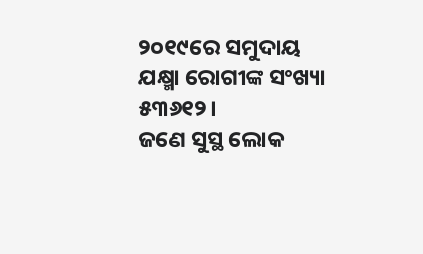୨୦୧୯ରେ ସମୁଦାୟ ଯକ୍ଷ୍ମା ରୋଗୀଙ୍କ ସଂଖ୍ୟା ୫୩୬୧୨।
ଜଣେ ସୁସ୍ଥ ଲୋକ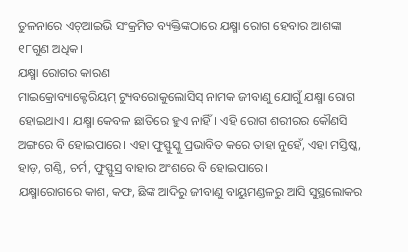ତୁଳନାରେ ଏଚ୍ଆଇଭି ସଂକ୍ରମିତ ବ୍ୟକ୍ତିଙ୍କଠାରେ ଯକ୍ଷ୍ମା ରୋଗ ହେବାର ଆଶଙ୍କା ୧୮ଗୁଣ ଅଧିକ।
ଯକ୍ଷ୍ମା ରୋଗର କାରଣ
ମାଇକ୍ରୋବ୍ୟାକ୍ଟେରିୟମ୍ ଟ୍ୟୁବରୋକୁଲୋସିସ୍ ନାମକ ଜୀବାଣୁ ଯୋଗୁଁ ଯକ୍ଷ୍ମା ରୋଗ ହୋଇଥାଏ। ଯକ୍ଷ୍ମା କେବଳ ଛାତିରେ ହୁଏ ନାହିଁ। ଏହି ରୋଗ ଶରୀରର କୌଣସି ଅଙ୍ଗରେ ବି ହୋଇପାରେ। ଏହା ଫୁସ୍ଫୁସ୍କୁ ପ୍ରଭାବିତ କରେ ତାହା ନୁହେଁ, ଏହା ମସ୍ତିଷ୍କ, ହାଡ଼, ଗଣ୍ଠି, ଚର୍ମ, ଫୁସ୍ଫୁସ୍ର ବାହାର ଅଂଶରେ ବି ହୋଇପାରେ।
ଯକ୍ଷ୍ମାରୋଗରେ କାଶ, କଫ, ଛିଙ୍କ ଆଦିରୁ ଜୀବାଣୁ ବାୟୁମଣ୍ଡଳରୁ ଆସି ସୁସ୍ଥଲୋକର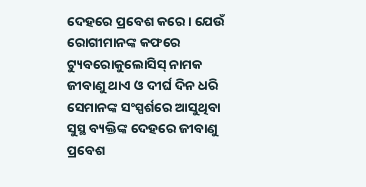ଦେହରେ ପ୍ରବେଶ କରେ। ଯେଉଁ ରୋଗୀମାନଙ୍କ କଫରେ ଟ୍ୟୁବରୋକୁଲୋସିସ୍ ନାମକ ଜୀବାଣୁ ଥାଏ ଓ ଦୀର୍ଘ ଦିନ ଧରି ସେମାନଙ୍କ ସଂସ୍ପର୍ଶରେ ଆସୁଥିବା ସୁସ୍ଥ ବ୍ୟକ୍ତିଙ୍କ ଦେହରେ ଜୀବାଣୁ ପ୍ରବେଶ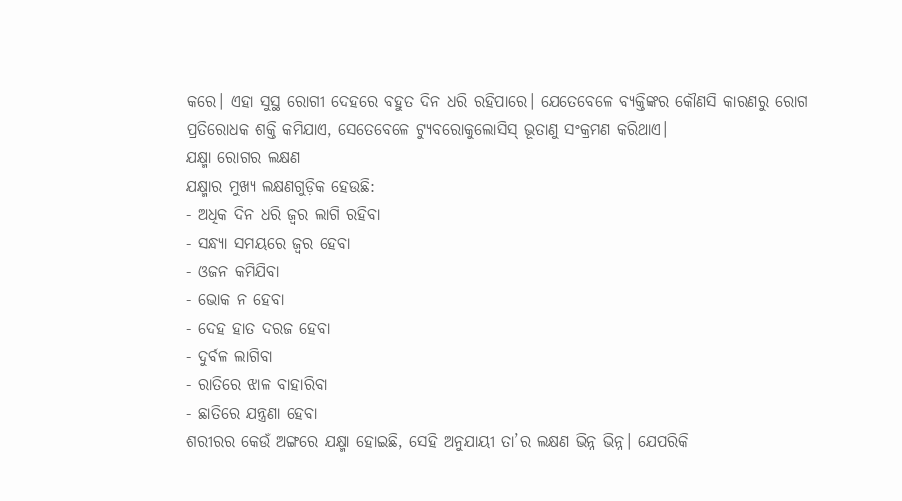କରେ। ଏହା ସୁସ୍ଥ ରୋଗୀ ଦେହରେ ବହୁତ ଦିନ ଧରି ରହିପାରେ। ଯେତେବେଳେ ବ୍ୟକ୍ତିଙ୍କର କୌଣସି କାରଣରୁ ରୋଗ ପ୍ରତିରୋଧକ ଶକ୍ତି କମିଯାଏ, ସେତେବେଳେ ଟ୍ୟୁବରୋକୁଲୋସିସ୍ ଭୂତାଣୁ ସଂକ୍ରମଣ କରିଥାଏ।
ଯକ୍ଷ୍ମା ରୋଗର ଲକ୍ଷଣ
ଯକ୍ଷ୍ମାର ମୁଖ୍ୟ ଲକ୍ଷଣଗୁଡ଼ିକ ହେଉଛି:
- ଅଧିକ ଦିନ ଧରି ଜ୍ୱର ଲାଗି ରହିବା
- ସନ୍ଧ୍ୟା ସମୟରେ ଜ୍ୱର ହେବା
- ଓଜନ କମିଯିବା
- ଭୋକ ନ ହେବା
- ଦେହ ହାତ ଦରଜ ହେବା
- ଦୁର୍ବଳ ଲାଗିବା
- ରାତିରେ ଝାଳ ବାହାରିବା
- ଛାତିରେ ଯନ୍ତ୍ରଣା ହେବା
ଶରୀରର କେଉଁ ଅଙ୍ଗରେ ଯକ୍ଷ୍ମା ହୋଇଛି, ସେହି ଅନୁଯାୟୀ ତା’ର ଲକ୍ଷଣ ଭିନ୍ନ ଭିନ୍ନ। ଯେପରିକି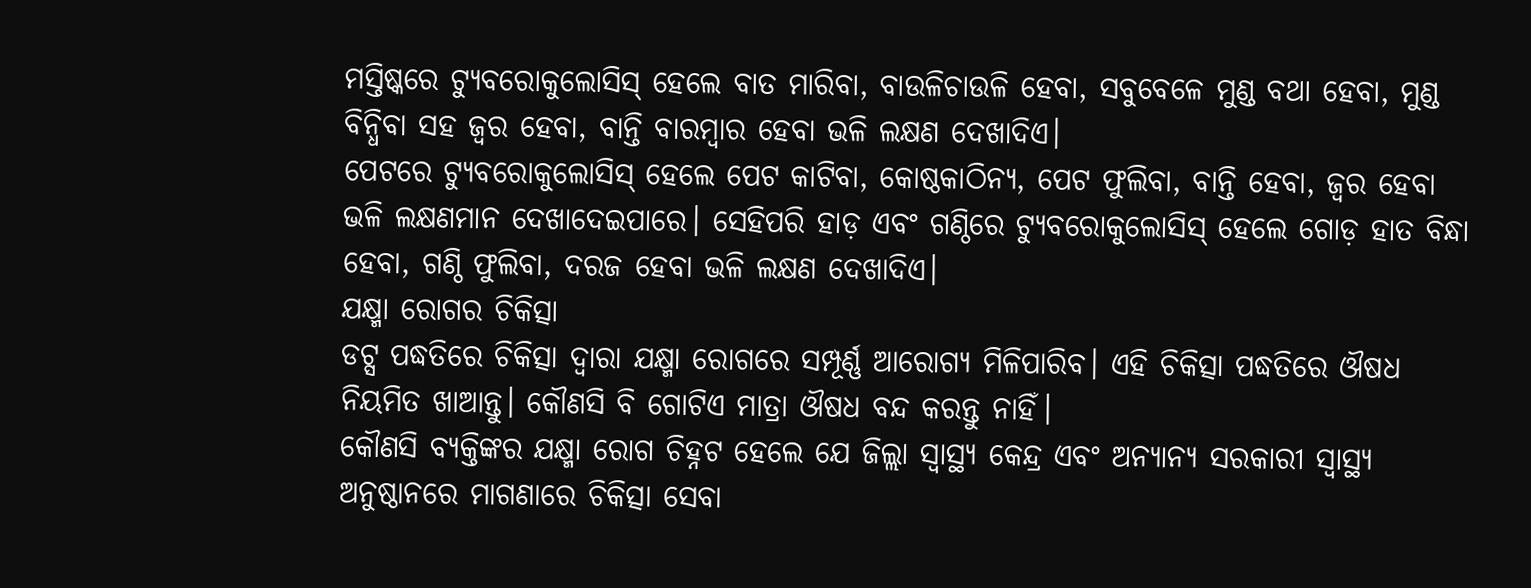ମସ୍ତିଷ୍କରେ ଟ୍ୟୁବରୋକୁଲୋସିସ୍ ହେଲେ ବାତ ମାରିବା, ବାଉଳିଚାଉଳି ହେବା, ସବୁବେଳେ ମୁଣ୍ଡ ବଥା ହେବା, ମୁଣ୍ଡ ବିନ୍ଧିବା ସହ ଜ୍ୱର ହେବା, ବାନ୍ତି ବାରମ୍ବାର ହେବା ଭଳି ଲକ୍ଷଣ ଦେଖାଦିଏ।
ପେଟରେ ଟ୍ୟୁବରୋକୁଲୋସିସ୍ ହେଲେ ପେଟ କାଟିବା, କୋଷ୍ଠକାଠିନ୍ୟ, ପେଟ ଫୁଲିବା, ବାନ୍ତି ହେବା, ଜ୍ୱର ହେବା ଭଳି ଲକ୍ଷଣମାନ ଦେଖାଦେଇପାରେ। ସେହିପରି ହାଡ଼ ଏବଂ ଗଣ୍ଠିରେ ଟ୍ୟୁବରୋକୁଲୋସିସ୍ ହେଲେ ଗୋଡ଼ ହାତ ବିନ୍ଧା ହେବା, ଗଣ୍ଠି ଫୁଲିବା, ଦରଜ ହେବା ଭଳି ଲକ୍ଷଣ ଦେଖାଦିଏ।
ଯକ୍ଷ୍ମା ରୋଗର ଚିକିତ୍ସା
ଡଟ୍ସ ପଦ୍ଧତିରେ ଚିକିତ୍ସା ଦ୍ୱାରା ଯକ୍ଷ୍ମା ରୋଗରେ ସମ୍ପୂର୍ଣ୍ଣ ଆରୋଗ୍ୟ ମିଳିପାରିବ। ଏହି ଚିକିତ୍ସା ପଦ୍ଧତିରେ ଔଷଧ ନିୟମିତ ଖାଆନ୍ତୁ। କୌଣସି ବି ଗୋଟିଏ ମାତ୍ରା ଔଷଧ ବନ୍ଦ କରନ୍ତୁ ନାହିଁ।
କୌଣସି ବ୍ୟକ୍ତିଙ୍କର ଯକ୍ଷ୍ମା ରୋଗ ଚିହ୍ନଟ ହେଲେ ଯେ ଜିଲ୍ଲା ସ୍ୱାସ୍ଥ୍ୟ କେନ୍ଦ୍ର ଏବଂ ଅନ୍ୟାନ୍ୟ ସରକାରୀ ସ୍ୱାସ୍ଥ୍ୟ ଅନୁଷ୍ଠାନରେ ମାଗଣାରେ ଚିକିତ୍ସା ସେବା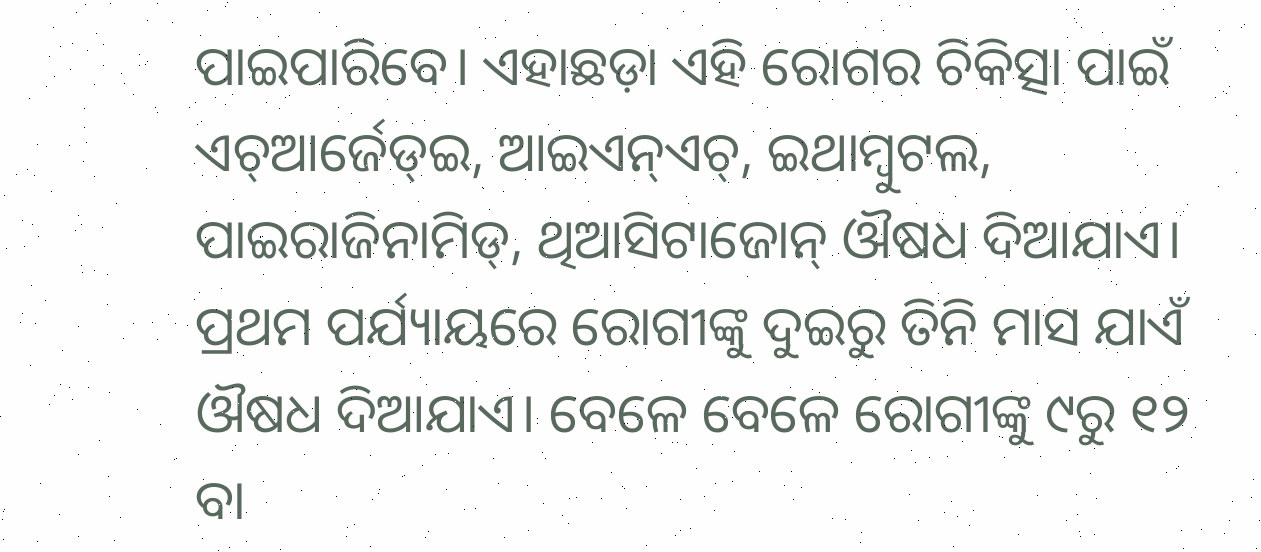ପାଇପାରିବେ। ଏହାଛଡ଼ା ଏହି ରୋଗର ଚିକିତ୍ସା ପାଇଁ ଏଚ୍ଆର୍ଜେଡ୍ଇ, ଆଇଏନ୍ଏଚ୍, ଇଥାମ୍ବୁଟଲ, ପାଇରାଜିନାମିଡ୍, ଥିଆସିଟାଜୋନ୍ ଔଷଧ ଦିଆଯାଏ। ପ୍ରଥମ ପର୍ଯ୍ୟାୟରେ ରୋଗୀଙ୍କୁ ଦୁଇରୁ ତିନି ମାସ ଯାଏଁ ଔଷଧ ଦିଆଯାଏ। ବେଳେ ବେଳେ ରୋଗୀଙ୍କୁ ୯ରୁ ୧୨ ବା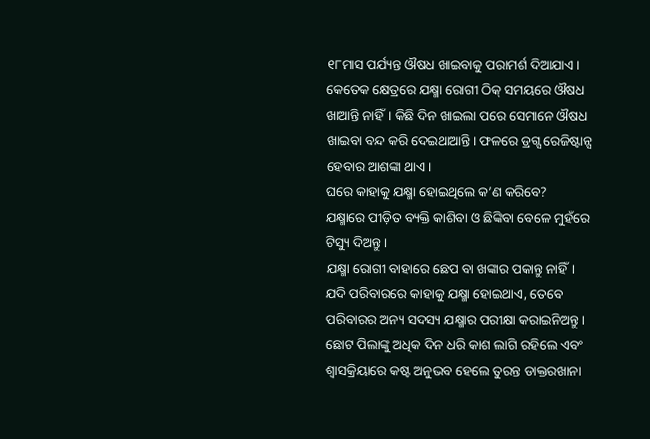୧୮ମାସ ପର୍ଯ୍ୟନ୍ତ ଔଷଧ ଖାଇବାକୁ ପରାମର୍ଶ ଦିଆଯାଏ।
କେତେକ କ୍ଷେତ୍ରରେ ଯକ୍ଷ୍ମା ରୋଗୀ ଠିକ୍ ସମୟରେ ଔଷଧ ଖାଆନ୍ତି ନାହିଁ। କିଛି ଦିନ ଖାଇଲା ପରେ ସେମାନେ ଔଷଧ ଖାଇବା ବନ୍ଦ କରି ଦେଇଥାଆନ୍ତି। ଫଳରେ ଡ୍ରଗ୍ସ ରେଜିଷ୍ଟାନ୍ସ ହେବାର ଆଶଙ୍କା ଥାଏ।
ଘରେ କାହାକୁ ଯକ୍ଷ୍ମା ହୋଇଥିଲେ କ’ଣ କରିବେ?
ଯକ୍ଷ୍ମାରେ ପୀଡ଼ିତ ବ୍ୟକ୍ତି କାଶିବା ଓ ଛିଙ୍କିବା ବେଳେ ମୁହଁରେ ଟିସ୍ୟୁ ଦିଅନ୍ତୁ।
ଯକ୍ଷ୍ମା ରୋଗୀ ବାହାରେ ଛେପ ବା ଖଙ୍କାର ପକାନ୍ତୁ ନାହିଁ।
ଯଦି ପରିବାରରେ କାହାକୁ ଯକ୍ଷ୍ମା ହୋଇଥାଏ, ତେବେ ପରିବାରର ଅନ୍ୟ ସଦସ୍ୟ ଯକ୍ଷ୍ମାର ପରୀକ୍ଷା କରାଇନିଅନ୍ତୁ।
ଛୋଟ ପିଲାଙ୍କୁ ଅଧିକ ଦିନ ଧରି କାଶ ଲାଗି ରହିଲେ ଏବଂ ଶ୍ୱାସକ୍ରିୟାରେ କଷ୍ଟ ଅନୁଭବ ହେଲେ ତୁରନ୍ତ ଡାକ୍ତରଖାନା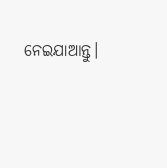ନେଇଯାଆନ୍ତୁ।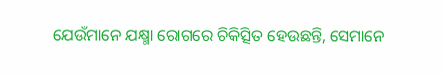ଯେଉଁମାନେ ଯକ୍ଷ୍ମା ରୋଗରେ ଚିକିତ୍ସିତ ହେଉଛନ୍ତି, ସେମାନେ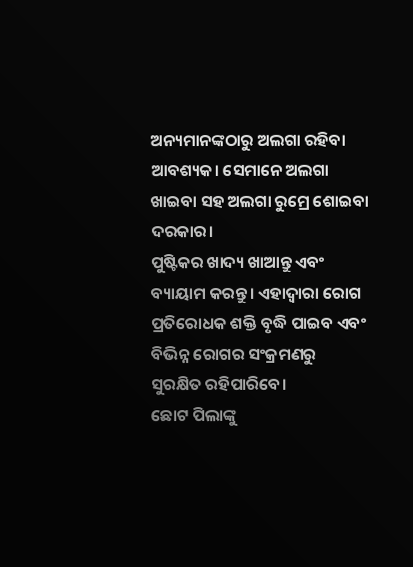ଅନ୍ୟମାନଙ୍କଠାରୁ ଅଲଗା ରହିବା ଆବଶ୍ୟକ। ସେମାନେ ଅଲଗା ଖାଇବା ସହ ଅଲଗା ରୁମ୍ରେ ଶୋଇବା ଦରକାର।
ପୁଷ୍ଟିକର ଖାଦ୍ୟ ଖାଆନ୍ତୁ ଏବଂ ବ୍ୟାୟାମ କରନ୍ତୁ। ଏହାଦ୍ୱାରା ରୋଗ ପ୍ରତିରୋଧକ ଶକ୍ତି ବୃଦ୍ଧି ପାଇବ ଏବଂ ବିଭିନ୍ନ ରୋଗର ସଂକ୍ରମଣରୁ ସୁରକ୍ଷିତ ରହିପାରିବେ।
ଛୋଟ ପିଲାଙ୍କୁ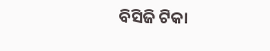ବିସିଜି ଟିକା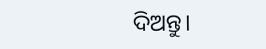ଦିଅନ୍ତୁ।